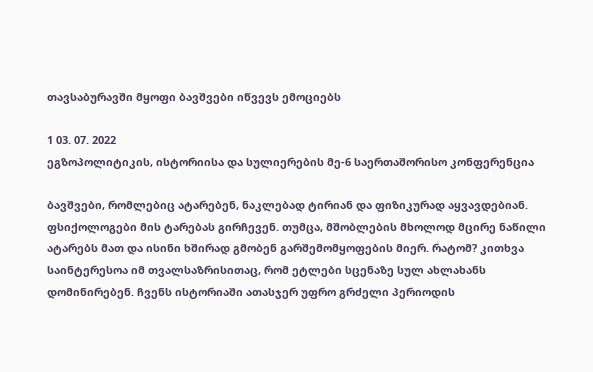თავსაბურავში მყოფი ბავშვები იწვევს ემოციებს

1 03. 07. 2022
ეგზოპოლიტიკის, ისტორიისა და სულიერების მე-6 საერთაშორისო კონფერენცია

ბავშვები, რომლებიც ატარებენ, ნაკლებად ტირიან და ფიზიკურად აყვავდებიან. ფსიქოლოგები მის ტარებას გირჩევენ. თუმცა, მშობლების მხოლოდ მცირე ნაწილი ატარებს მათ და ისინი ხშირად გმობენ გარშემომყოფების მიერ. რატომ? კითხვა საინტერესოა იმ თვალსაზრისითაც, რომ ეტლები სცენაზე სულ ახლახანს დომინირებენ. ჩვენს ისტორიაში ათასჯერ უფრო გრძელი პერიოდის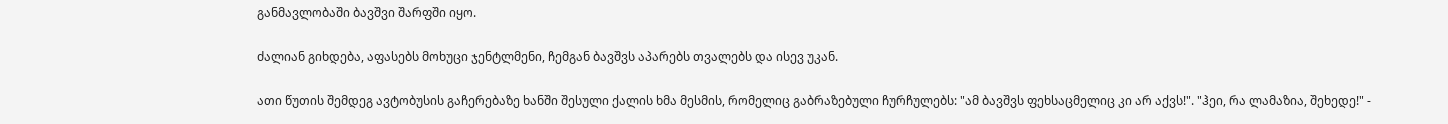განმავლობაში ბავშვი შარფში იყო.

ძალიან გიხდება, აფასებს მოხუცი ჯენტლმენი, ჩემგან ბავშვს აპარებს თვალებს და ისევ უკან.

ათი წუთის შემდეგ ავტობუსის გაჩერებაზე ხანში შესული ქალის ხმა მესმის, რომელიც გაბრაზებული ჩურჩულებს: "ამ ბავშვს ფეხსაცმელიც კი არ აქვს!". "ჰეი, რა ლამაზია, შეხედე!" -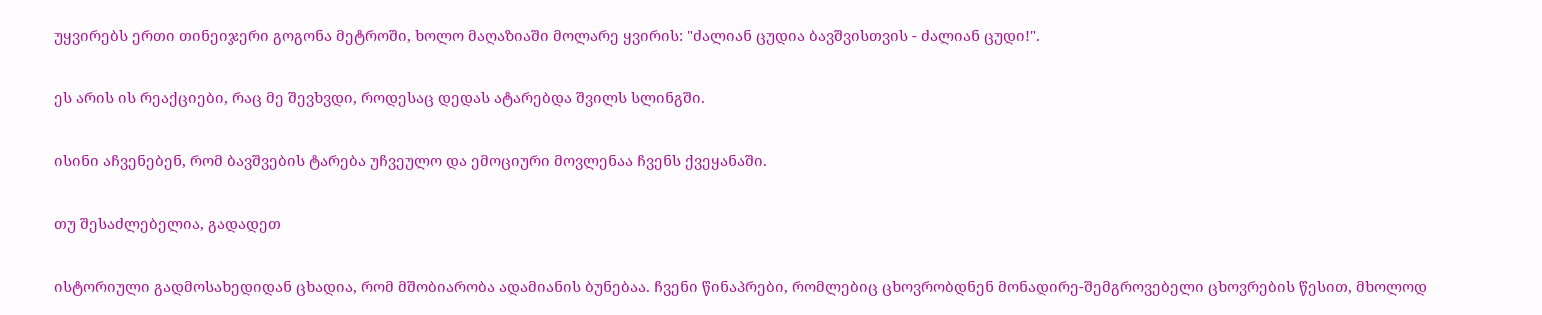უყვირებს ერთი თინეიჯერი გოგონა მეტროში, ხოლო მაღაზიაში მოლარე ყვირის: "ძალიან ცუდია ბავშვისთვის - ძალიან ცუდი!".

ეს არის ის რეაქციები, რაც მე შევხვდი, როდესაც დედას ატარებდა შვილს სლინგში.

ისინი აჩვენებენ, რომ ბავშვების ტარება უჩვეულო და ემოციური მოვლენაა ჩვენს ქვეყანაში.

თუ შესაძლებელია, გადადეთ

ისტორიული გადმოსახედიდან ცხადია, რომ მშობიარობა ადამიანის ბუნებაა. ჩვენი წინაპრები, რომლებიც ცხოვრობდნენ მონადირე-შემგროვებელი ცხოვრების წესით, მხოლოდ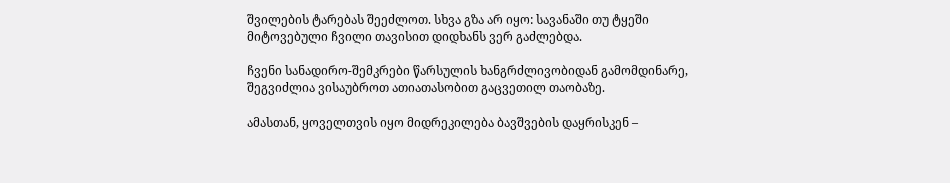შვილების ტარებას შეეძლოთ. სხვა გზა არ იყო: სავანაში თუ ტყეში მიტოვებული ჩვილი თავისით დიდხანს ვერ გაძლებდა.

ჩვენი სანადირო-შემკრები წარსულის ხანგრძლივობიდან გამომდინარე, შეგვიძლია ვისაუბროთ ათიათასობით გაცვეთილ თაობაზე.

ამასთან, ყოველთვის იყო მიდრეკილება ბავშვების დაყრისკენ –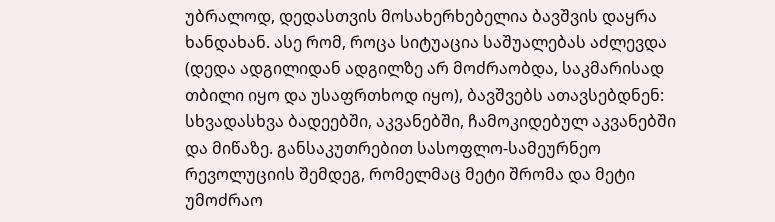უბრალოდ, დედასთვის მოსახერხებელია ბავშვის დაყრა ხანდახან. ასე რომ, როცა სიტუაცია საშუალებას აძლევდა (დედა ადგილიდან ადგილზე არ მოძრაობდა, საკმარისად თბილი იყო და უსაფრთხოდ იყო), ბავშვებს ათავსებდნენ: სხვადასხვა ბადეებში, აკვანებში, ჩამოკიდებულ აკვანებში და მიწაზე. განსაკუთრებით სასოფლო-სამეურნეო რევოლუციის შემდეგ, რომელმაც მეტი შრომა და მეტი უმოძრაო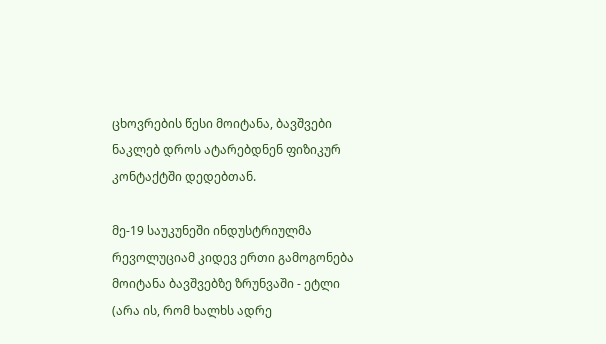ცხოვრების წესი მოიტანა, ბავშვები ნაკლებ დროს ატარებდნენ ფიზიკურ კონტაქტში დედებთან.

მე-19 საუკუნეში ინდუსტრიულმა რევოლუციამ კიდევ ერთი გამოგონება მოიტანა ბავშვებზე ზრუნვაში - ეტლი (არა ის, რომ ხალხს ადრე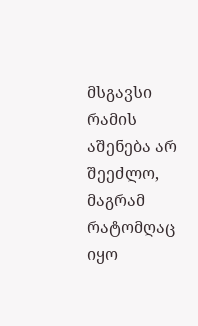მსგავსი რამის აშენება არ შეეძლო, მაგრამ რატომღაც იყო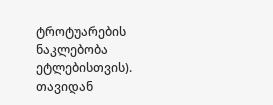ტროტუარების ნაკლებობა ეტლებისთვის). თავიდან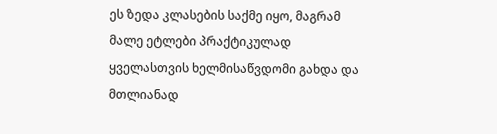ეს ზედა კლასების საქმე იყო, მაგრამ მალე ეტლები პრაქტიკულად ყველასთვის ხელმისაწვდომი გახდა და მთლიანად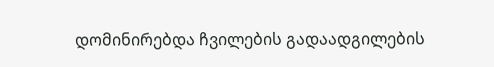დომინირებდა ჩვილების გადაადგილების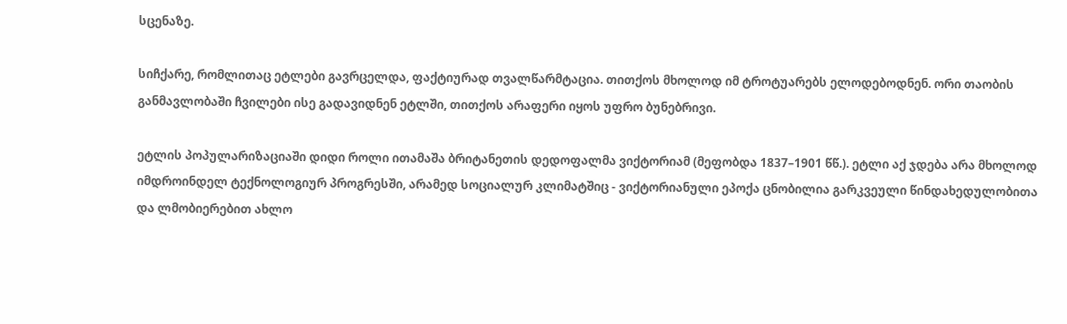სცენაზე.

სიჩქარე, რომლითაც ეტლები გავრცელდა, ფაქტიურად თვალწარმტაცია. თითქოს მხოლოდ იმ ტროტუარებს ელოდებოდნენ. ორი თაობის განმავლობაში ჩვილები ისე გადავიდნენ ეტლში, თითქოს არაფერი იყოს უფრო ბუნებრივი.

ეტლის პოპულარიზაციაში დიდი როლი ითამაშა ბრიტანეთის დედოფალმა ვიქტორიამ (მეფობდა 1837–1901 წწ.). ეტლი აქ ჯდება არა მხოლოდ იმდროინდელ ტექნოლოგიურ პროგრესში, არამედ სოციალურ კლიმატშიც - ვიქტორიანული ეპოქა ცნობილია გარკვეული წინდახედულობითა და ლმობიერებით ახლო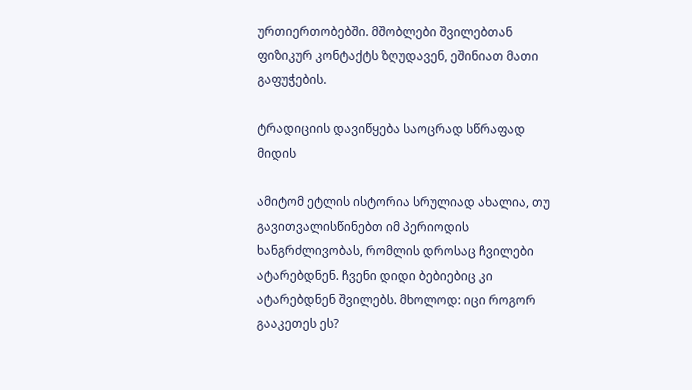ურთიერთობებში. მშობლები შვილებთან ფიზიკურ კონტაქტს ზღუდავენ, ეშინიათ მათი გაფუჭების.

ტრადიციის დავიწყება საოცრად სწრაფად მიდის

ამიტომ ეტლის ისტორია სრულიად ახალია, თუ გავითვალისწინებთ იმ პერიოდის ხანგრძლივობას, რომლის დროსაც ჩვილები ატარებდნენ. ჩვენი დიდი ბებიებიც კი ატარებდნენ შვილებს. მხოლოდ: იცი როგორ გააკეთეს ეს?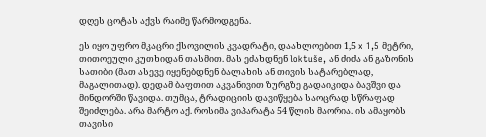დღეს ცოტას აქვს რაიმე წარმოდგენა.

ეს იყო უფრო მკაცრი ქსოვილის კვადრატი, დაახლოებით 1,5 x 1,5 მეტრი, თითოეული კუთხიდან თასმით. მას ეძახდნენ loktuše, ან ძიძა ან გაზონის სათიბი (მათ ასევე იყენებდნენ ბალახის ან თივის სატარებლად, მაგალითად). დედამ ბაფთით აკვანივით ზურგზე გადაიკიდა ბავშვი და მინდორში წავიდა. თუმცა, ტრადიციის დავიწყება საოცრად სწრაფად შეიძლება. არა მარტო აქ. როსიმა ვიპარატა 54 წლის მაორია. ის ამაყობს თავისი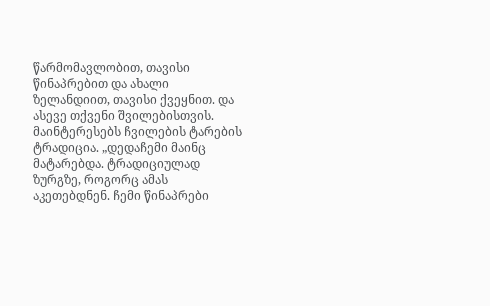წარმომავლობით, თავისი წინაპრებით და ახალი ზელანდიით, თავისი ქვეყნით. და ასევე თქვენი შვილებისთვის. მაინტერესებს ჩვილების ტარების ტრადიცია. „დედაჩემი მაინც მატარებდა. ტრადიციულად ზურგზე, როგორც ამას აკეთებდნენ. ჩემი წინაპრები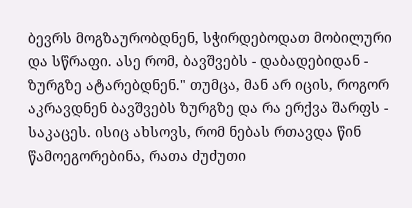ბევრს მოგზაურობდნენ, სჭირდებოდათ მობილური და სწრაფი. ასე რომ, ბავშვებს - დაბადებიდან - ზურგზე ატარებდნენ." თუმცა, მან არ იცის, როგორ აკრავდნენ ბავშვებს ზურგზე და რა ერქვა შარფს - საკაცეს. ისიც ახსოვს, რომ ნებას რთავდა წინ წამოეგორებინა, რათა ძუძუთი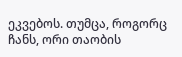ეკვებოს. თუმცა, როგორც ჩანს, ორი თაობის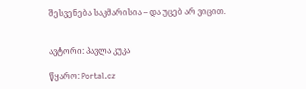შესვენება საკმარისია – და უცებ არ ვიცით.


ავტორი: პავლა კუკა

წყარო: Portal.cz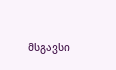მსგავსი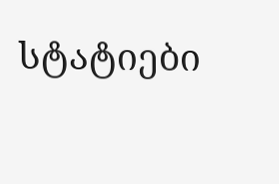სტატიები